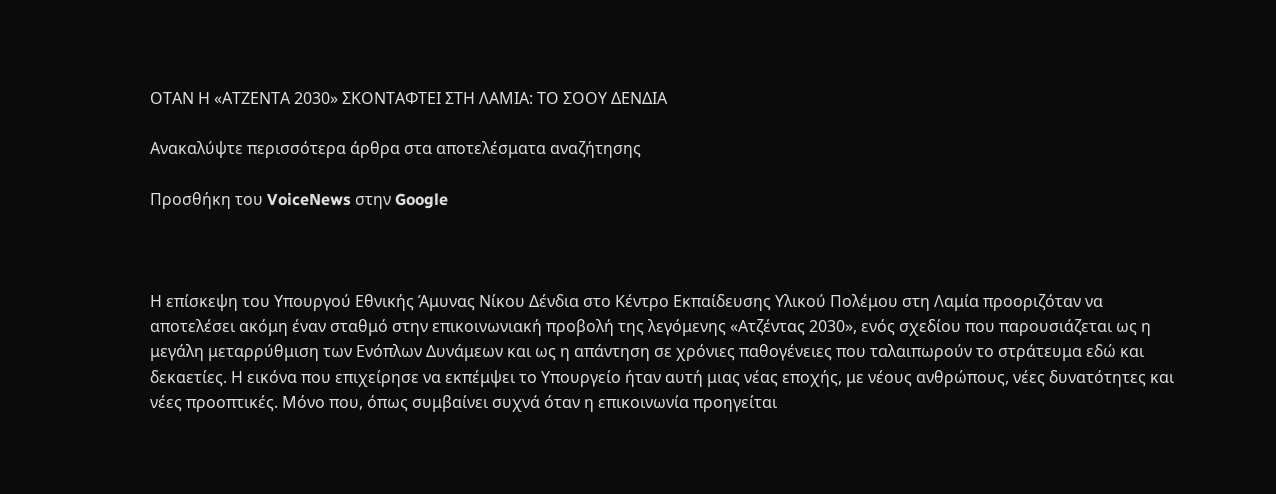ΟΤΑΝ Η «ΑΤΖΕΝΤΑ 2030» ΣΚΟΝΤΑΦΤΕΙ ΣΤΗ ΛΑΜΙΑ: ΤΟ ΣΟΟΥ ΔΕΝΔΙΑ

Ανακαλύψτε περισσότερα άρθρα στα αποτελέσματα αναζήτησης

Προσθήκη του VoiceNews στην Google



Η επίσκεψη του Υπουργού Εθνικής Άμυνας Νίκου Δένδια στο Κέντρο Εκπαίδευσης Υλικού Πολέμου στη Λαμία προοριζόταν να αποτελέσει ακόμη έναν σταθμό στην επικοινωνιακή προβολή της λεγόμενης «Ατζέντας 2030», ενός σχεδίου που παρουσιάζεται ως η μεγάλη μεταρρύθμιση των Ενόπλων Δυνάμεων και ως η απάντηση σε χρόνιες παθογένειες που ταλαιπωρούν το στράτευμα εδώ και δεκαετίες. Η εικόνα που επιχείρησε να εκπέμψει το Υπουργείο ήταν αυτή μιας νέας εποχής, με νέους ανθρώπους, νέες δυνατότητες και νέες προοπτικές. Μόνο που, όπως συμβαίνει συχνά όταν η επικοινωνία προηγείται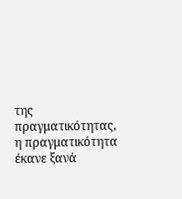της πραγματικότητας, η πραγματικότητα έκανε ξανά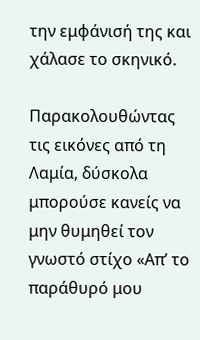την εμφάνισή της και χάλασε το σκηνικό.

Παρακολουθώντας τις εικόνες από τη Λαμία, δύσκολα μπορούσε κανείς να μην θυμηθεί τον γνωστό στίχο «Απ’ το παράθυρό μου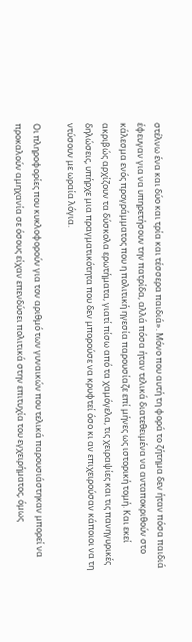στέλνω ένα και δύο και τρία και τέσσερα παιδιά». Μόνο που αυτή τη φορά το ζήτημα δεν ήταν πόσα παιδιά έφευγαν για να υπηρετήσουν την πατρίδα, αλλά πόσα ήταν τελικά διατεθειμένα να ανταποκριθούν στο κάλεσμα ενός προγράμματος που η πολιτική ηγεσία παρουσίαζε επί μήνες ως ιστορική τομή. Και εκεί ακριβώς αρχίζουν τα δύσκολα ερωτήματα, γιατί πίσω από τα χαμόγελα, τις χειραψίες και τις πανηγυρικές δηλώσεις, υπήρχε μια πραγματικότητα που δεν μπορούσε να κρυφτεί όσο κι αν επιχειρούσαν κάποιοι να τη ντύσουν με ωραία λόγια.

Οι πληροφορίες που κυκλοφορούν για τον αριθμό των γυναικών που τελικά παρουσιάστηκαν μπορεί να προκαλούν αμηχανία σε όσους είχαν επενδύσει πολιτικά στην επιτυχία του εγχειρήματος, όμως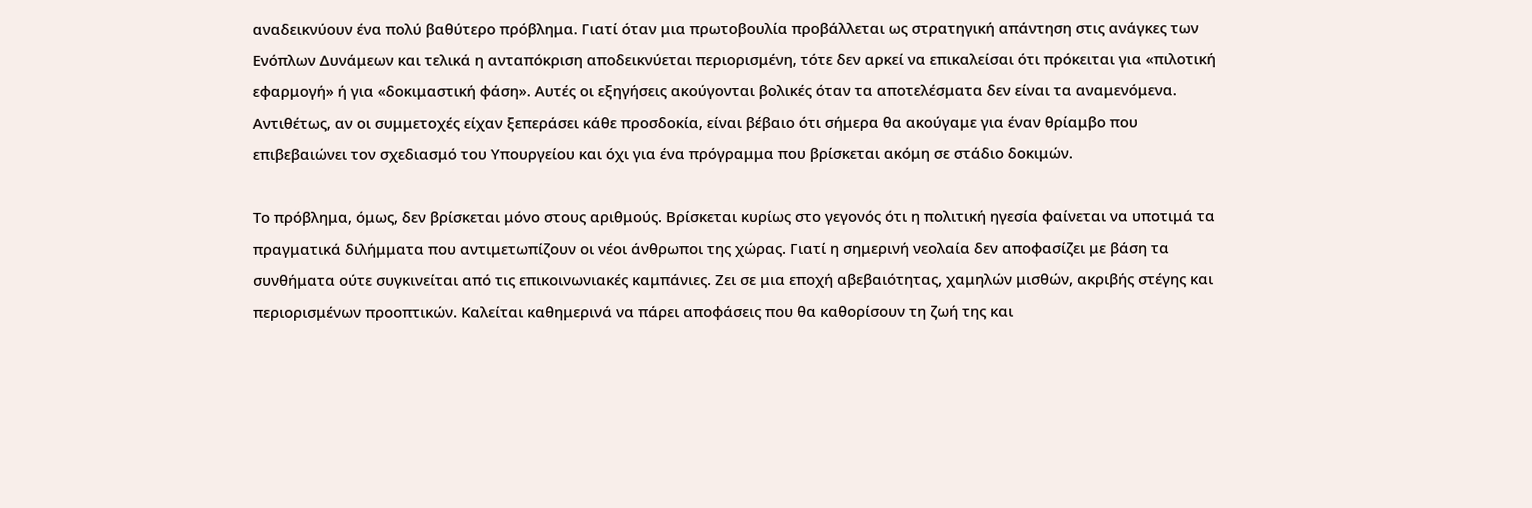αναδεικνύουν ένα πολύ βαθύτερο πρόβλημα. Γιατί όταν μια πρωτοβουλία προβάλλεται ως στρατηγική απάντηση στις ανάγκες των Ενόπλων Δυνάμεων και τελικά η ανταπόκριση αποδεικνύεται περιορισμένη, τότε δεν αρκεί να επικαλείσαι ότι πρόκειται για «πιλοτική εφαρμογή» ή για «δοκιμαστική φάση». Αυτές οι εξηγήσεις ακούγονται βολικές όταν τα αποτελέσματα δεν είναι τα αναμενόμενα. Αντιθέτως, αν οι συμμετοχές είχαν ξεπεράσει κάθε προσδοκία, είναι βέβαιο ότι σήμερα θα ακούγαμε για έναν θρίαμβο που επιβεβαιώνει τον σχεδιασμό του Υπουργείου και όχι για ένα πρόγραμμα που βρίσκεται ακόμη σε στάδιο δοκιμών.

Το πρόβλημα, όμως, δεν βρίσκεται μόνο στους αριθμούς. Βρίσκεται κυρίως στο γεγονός ότι η πολιτική ηγεσία φαίνεται να υποτιμά τα πραγματικά διλήμματα που αντιμετωπίζουν οι νέοι άνθρωποι της χώρας. Γιατί η σημερινή νεολαία δεν αποφασίζει με βάση τα συνθήματα ούτε συγκινείται από τις επικοινωνιακές καμπάνιες. Ζει σε μια εποχή αβεβαιότητας, χαμηλών μισθών, ακριβής στέγης και περιορισμένων προοπτικών. Καλείται καθημερινά να πάρει αποφάσεις που θα καθορίσουν τη ζωή της και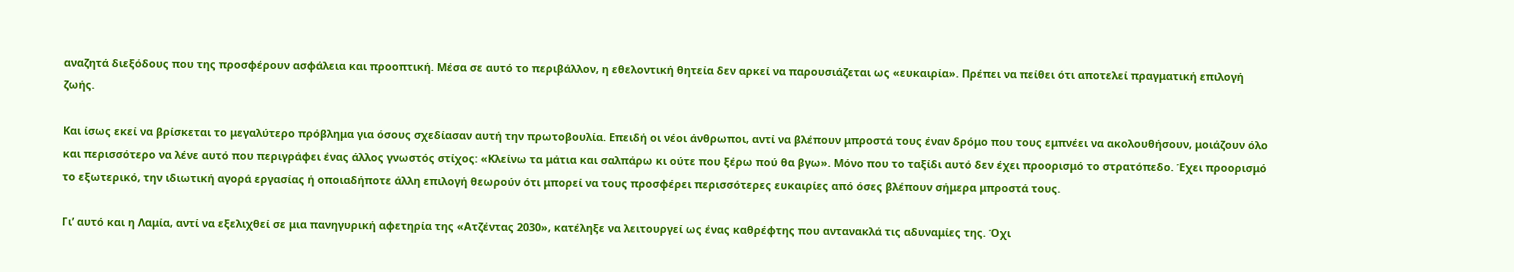αναζητά διεξόδους που της προσφέρουν ασφάλεια και προοπτική. Μέσα σε αυτό το περιβάλλον, η εθελοντική θητεία δεν αρκεί να παρουσιάζεται ως «ευκαιρία». Πρέπει να πείθει ότι αποτελεί πραγματική επιλογή ζωής.

Και ίσως εκεί να βρίσκεται το μεγαλύτερο πρόβλημα για όσους σχεδίασαν αυτή την πρωτοβουλία. Επειδή οι νέοι άνθρωποι, αντί να βλέπουν μπροστά τους έναν δρόμο που τους εμπνέει να ακολουθήσουν, μοιάζουν όλο και περισσότερο να λένε αυτό που περιγράφει ένας άλλος γνωστός στίχος: «Κλείνω τα μάτια και σαλπάρω κι ούτε που ξέρω πού θα βγω». Μόνο που το ταξίδι αυτό δεν έχει προορισμό το στρατόπεδο. Έχει προορισμό το εξωτερικό, την ιδιωτική αγορά εργασίας ή οποιαδήποτε άλλη επιλογή θεωρούν ότι μπορεί να τους προσφέρει περισσότερες ευκαιρίες από όσες βλέπουν σήμερα μπροστά τους.

Γι’ αυτό και η Λαμία, αντί να εξελιχθεί σε μια πανηγυρική αφετηρία της «Ατζέντας 2030», κατέληξε να λειτουργεί ως ένας καθρέφτης που αντανακλά τις αδυναμίες της. Όχι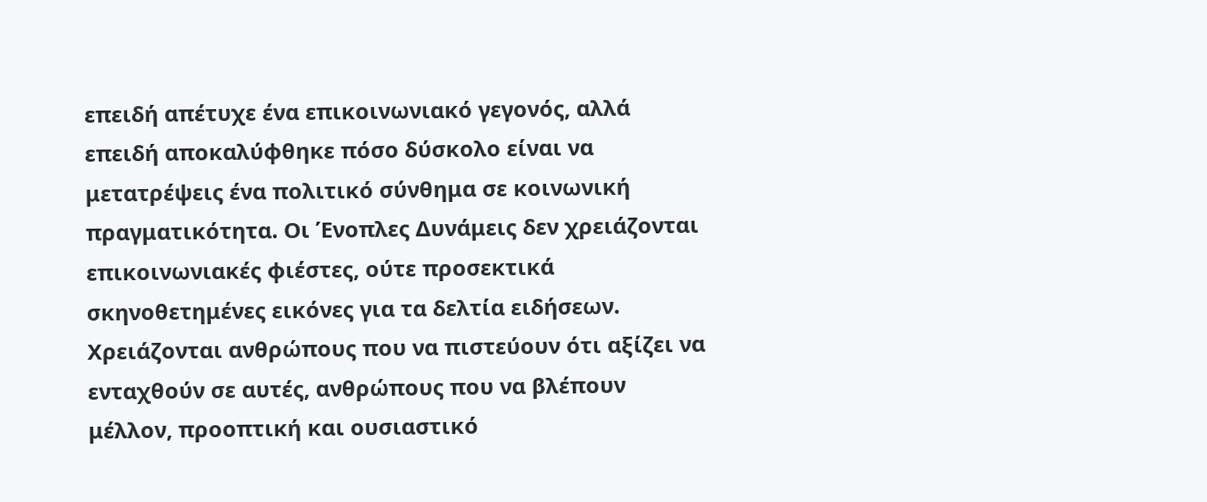επειδή απέτυχε ένα επικοινωνιακό γεγονός, αλλά επειδή αποκαλύφθηκε πόσο δύσκολο είναι να μετατρέψεις ένα πολιτικό σύνθημα σε κοινωνική πραγματικότητα. Οι Ένοπλες Δυνάμεις δεν χρειάζονται επικοινωνιακές φιέστες, ούτε προσεκτικά σκηνοθετημένες εικόνες για τα δελτία ειδήσεων. Χρειάζονται ανθρώπους που να πιστεύουν ότι αξίζει να ενταχθούν σε αυτές, ανθρώπους που να βλέπουν μέλλον, προοπτική και ουσιαστικό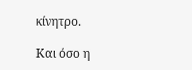κίνητρο.

Και όσο η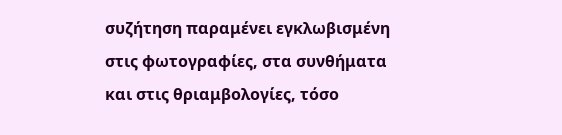συζήτηση παραμένει εγκλωβισμένη στις φωτογραφίες, στα συνθήματα και στις θριαμβολογίες, τόσο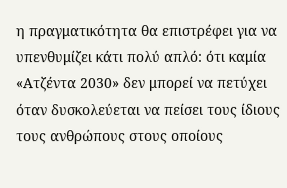η πραγματικότητα θα επιστρέφει για να υπενθυμίζει κάτι πολύ απλό: ότι καμία «Ατζέντα 2030» δεν μπορεί να πετύχει όταν δυσκολεύεται να πείσει τους ίδιους τους ανθρώπους στους οποίους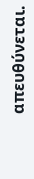απευθύνεται.